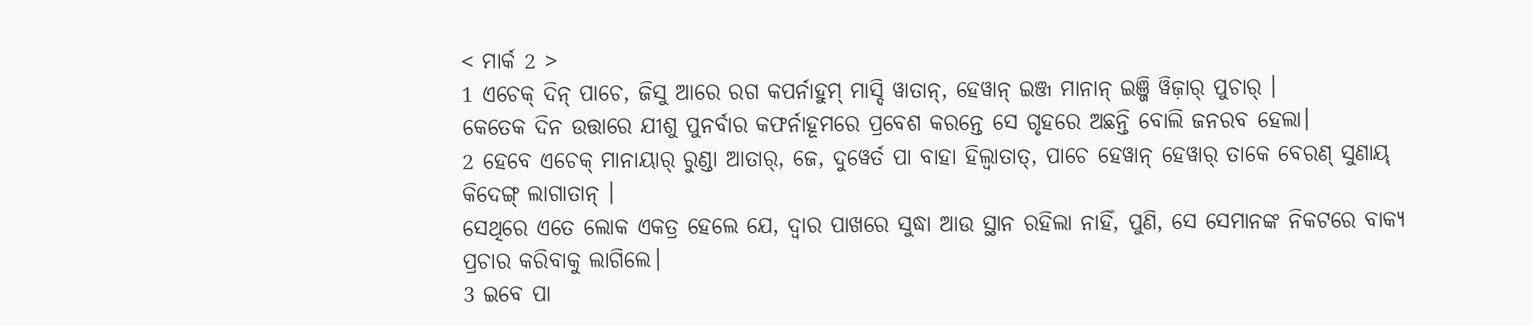< ମାର୍କ 2 >
1 ଏଚେକ୍ ଦିନ୍ ପାଚେ, ଜିସୁ ଆରେ ରଗ କପର୍ନାହୁମ୍ ମାସ୍ଦି ୱାତାନ୍, ହେୱାନ୍ ଇଞ୍ଜ ମାନାନ୍ ଇଞ୍ଜି ୱିଜ଼ାର୍ ପୁଚାର୍ ।
କେତେକ ଦିନ ଉତ୍ତାରେ ଯୀଶୁ ପୁନର୍ବାର କଫର୍ନାହୂମରେ ପ୍ରବେଶ କରନ୍ତେ ସେ ଗୃହରେ ଅଛନ୍ତି ବୋଲି ଜନରବ ହେଲା।
2 ହେବେ ଏଚେକ୍ ମାନାୟାର୍ ରୁଣ୍ଡା ଆତାର୍, ଜେ, ଦୁୱେର୍ତ ପା ବାହା ହିଲ୍ୱାତାତ୍, ପାଚେ ହେୱାନ୍ ହେୱାର୍ ତାକେ ବେରଣ୍ ସୁଣାୟ୍ କିଦେଙ୍ଗ୍ ଲାଗାତାନ୍ ।
ସେଥିରେ ଏତେ ଲୋକ ଏକତ୍ର ହେଲେ ଯେ, ଦ୍ୱାର ପାଖରେ ସୁଦ୍ଧା ଆଉ ସ୍ଥାନ ରହିଲା ନାହିଁ, ପୁଣି, ସେ ସେମାନଙ୍କ ନିକଟରେ ବାକ୍ୟ ପ୍ରଚାର କରିବାକୁ ଲାଗିଲେ।
3 ଇବେ ପା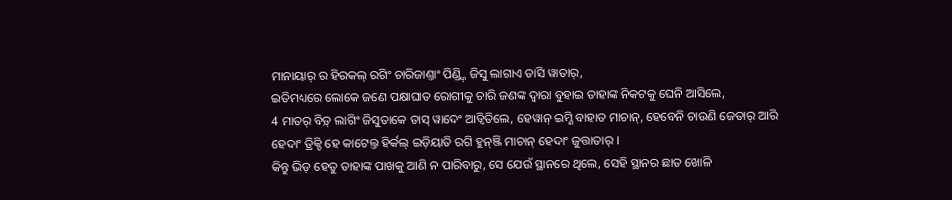ମାନାୟାର୍ ର ହିରକଲ୍ ରଗିଂ ଚାରିଜାଣ୍ତାଂ ପିଣ୍ଡ୍ଜ଼ି ଜିସୁ ଲାଗାଏ ତାସି ୱାତାର୍,
ଇତିମଧ୍ୟରେ ଲୋକେ ଜଣେ ପକ୍ଷାଘାତ ରୋଗୀକୁ ଚାରି ଜଣଙ୍କ ଦ୍ୱାରା ବୁହାଇ ତାହାଙ୍କ ନିକଟକୁ ଘେନି ଆସିଲେ,
4 ମାତର୍ ବିଡ଼୍ ଲାଗିଂ ଜିସୁତାକେ ତାସ୍ ୱାଦେଂ ଆଡ୍ୱିତିଲେ, ହେୱାନ୍ ଇମ୍ଣି ବାହାତ ମାଚାନ୍, ହେବେନି ଚାଉଣି ଜେତାର୍ ଆରି ହେଦାଂ ଡ୍ରିକ୍ଚି ହେ କାଟେଲ୍ତ ହିର୍କଲ୍ ଇଡ଼ିୟାତି ରଗି ହୁନ୍ଞ୍ଜି ମାଚାନ୍ ହେଦାଂ ଜୁତ୍ତାତାର୍ ।
କିନ୍ତୁ ଭିଡ଼ ହେତୁ ତାହାଙ୍କ ପାଖକୁ ଆଣି ନ ପାରିବାରୁ, ସେ ଯେଉଁ ସ୍ଥାନରେ ଥିଲେ, ସେହି ସ୍ଥାନର ଛାତ ଖୋଳି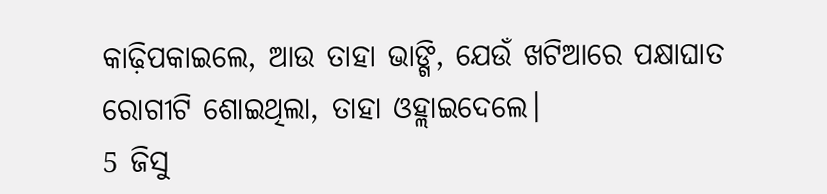କାଢ଼ିପକାଇଲେ, ଆଉ ତାହା ଭାଙ୍ଗି, ଯେଉଁ ଖଟିଆରେ ପକ୍ଷାଘାତ ରୋଗୀଟି ଶୋଇଥିଲା, ତାହା ଓହ୍ଲାଇଦେଲେ।
5 ଜିସୁ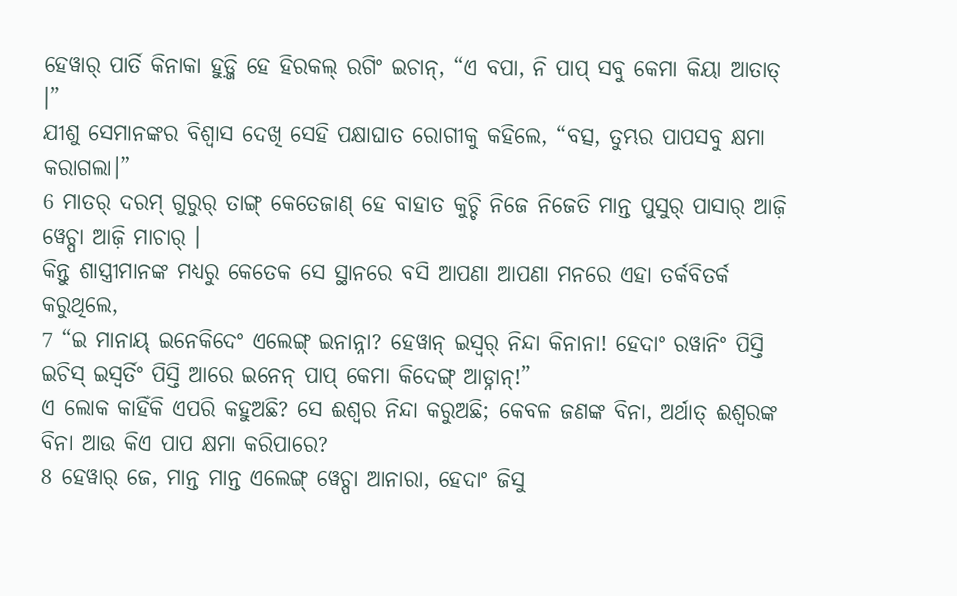ହେୱାର୍ ପାର୍ତି କିନାକା ହୁଡ଼୍ଜି ହେ ହିରକଲ୍ ରଗିଂ ଇଚାନ୍, “ଏ ବପା, ନି ପାପ୍ ସବୁ କେମା କିୟା ଆତାତ୍ ।”
ଯୀଶୁ ସେମାନଙ୍କର ବିଶ୍ୱାସ ଦେଖି ସେହି ପକ୍ଷାଘାତ ରୋଗୀକୁ କହିଲେ, “ବତ୍ସ, ତୁମ୍ଭର ପାପସବୁ କ୍ଷମା କରାଗଲା।”
6 ମାତର୍ ଦରମ୍ ଗୁରୁର୍ ତାଙ୍ଗ୍ କେତେଜାଣ୍ ହେ ବାହାତ କୁଚ୍ଚି ନିଜେ ନିଜେତି ମାନ୍ତ ପୁସୁର୍ ପାସାର୍ ଆଜ଼ି ୱେଚ୍ପା ଆଜ଼ି ମାଚାର୍ ।
କିନ୍ତୁ ଶାସ୍ତ୍ରୀମାନଙ୍କ ମଧ୍ୟରୁ କେତେକ ସେ ସ୍ଥାନରେ ବସି ଆପଣା ଆପଣା ମନରେ ଏହା ତର୍କବିତର୍କ କରୁଥିଲେ,
7 “ଇ ମାନାୟ୍ ଇନେକିଦେଂ ଏଲେଙ୍ଗ୍ ଇନାନ୍ନା? ହେୱାନ୍ ଇସ୍ୱର୍ ନିନ୍ଦା କିନାନା! ହେଦାଂ ରୱାନିଂ ପିସ୍ତି ଇଚିସ୍ ଇସ୍ୱର୍ତିଂ ପିସ୍ତି ଆରେ ଇନେନ୍ ପାପ୍ କେମା କିଦେଙ୍ଗ୍ ଆଡ୍ନାନ୍!”
ଏ ଲୋକ କାହିଁକି ଏପରି କହୁଅଛି? ସେ ଈଶ୍ବର ନିନ୍ଦା କରୁଅଛି; କେବଳ ଜଣଙ୍କ ବିନା, ଅର୍ଥାତ୍ ଈଶ୍ବରଙ୍କ ବିନା ଆଉ କିଏ ପାପ କ୍ଷମା କରିପାରେ?
8 ହେୱାର୍ ଜେ, ମାନ୍ତ ମାନ୍ତ ଏଲେଙ୍ଗ୍ ୱେଚ୍ପା ଆନାରା, ହେଦାଂ ଜିସୁ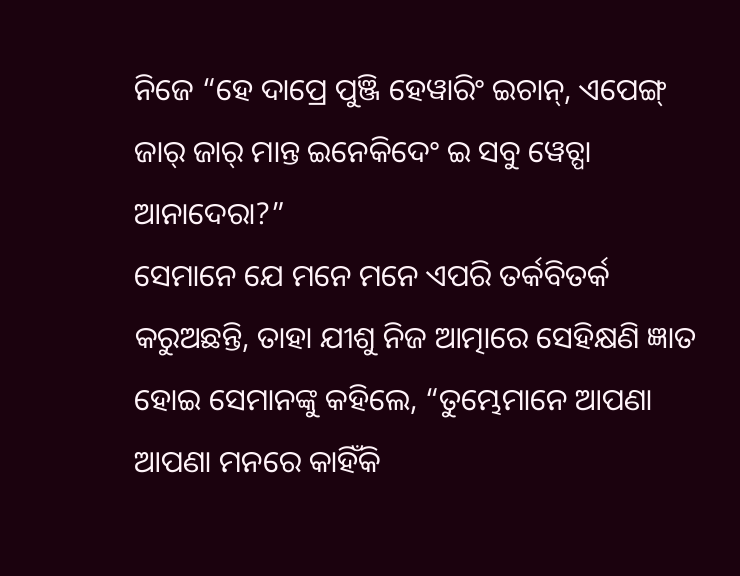ନିଜେ “ହେ ଦାପ୍ରେ ପୁଞ୍ଜି ହେୱାରିଂ ଇଚାନ୍, ଏପେଙ୍ଗ୍ ଜାର୍ ଜାର୍ ମାନ୍ତ ଇନେକିଦେଂ ଇ ସବୁ ୱେଚ୍ପା ଆନାଦେରା?”
ସେମାନେ ଯେ ମନେ ମନେ ଏପରି ତର୍କବିତର୍କ କରୁଅଛନ୍ତି, ତାହା ଯୀଶୁ ନିଜ ଆତ୍ମାରେ ସେହିକ୍ଷଣି ଜ୍ଞାତ ହୋଇ ସେମାନଙ୍କୁ କହିଲେ, “ତୁମ୍ଭେମାନେ ଆପଣା ଆପଣା ମନରେ କାହିଁକି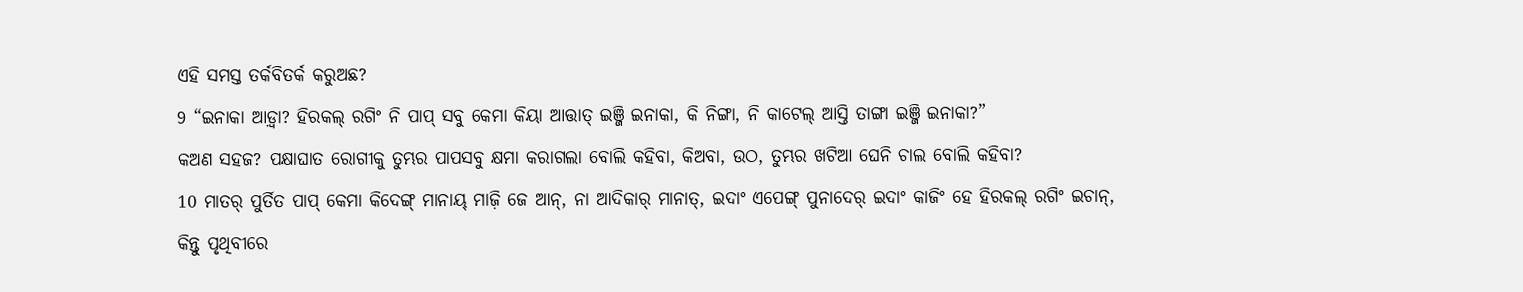ଏହି ସମସ୍ତ ତର୍କବିତର୍କ କରୁଅଛ?
9 “ଇନାକା ଆଡ଼୍ୱା? ହିରକଲ୍ ରଗିଂ ନି ପାପ୍ ସବୁ କେମା କିୟା ଆତ୍ତାତ୍ ଇଞ୍ଜି ଇନାକା, କି ନିଙ୍ଗା, ନି କାଟେଲ୍ ଆସ୍ତି ତାଙ୍ଗା ଇଞ୍ଜି ଇନାକା?”
କଅଣ ସହଜ? ପକ୍ଷାଘାତ ରୋଗୀକୁ ତୁମ୍ଭର ପାପସବୁ କ୍ଷମା କରାଗଲା ବୋଲି କହିବା, କିଅବା, ଉଠ, ତୁମ୍ଭର ଖଟିଆ ଘେନି ଚାଲ ବୋଲି କହିବା?
10 ମାତର୍ ପୁର୍ତିତ ପାପ୍ କେମା କିଦେଙ୍ଗ୍ ମାନାୟ୍ ମାଜ଼ି ଜେ ଆନ୍, ନା ଆଦିକାର୍ ମାନାତ୍, ଇଦାଂ ଏପେଙ୍ଗ୍ ପୁନାଦେର୍ ଇଦାଂ କାଜିଂ ହେ ହିରକଲ୍ ରଗିଂ ଇଚାନ୍,
କିନ୍ତୁ ପୃଥିବୀରେ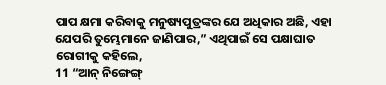ପାପ କ୍ଷମା କରିବାକୁ ମନୁଷ୍ୟପୁତ୍ରଙ୍କର ଯେ ଅଧିକାର ଅଛି, ଏହା ଯେପରି ତୁମ୍ଭେମାନେ ଜାଣିପାର,” ଏଥିପାଇଁ ସେ ପକ୍ଷାଘାତ ରୋଗୀକୁ କହିଲେ,
11 “ଆନ୍ ନିଙ୍ଗେଙ୍ଗ୍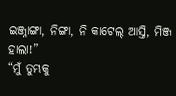ଇଞ୍ଜ୍ନାଙ୍ଗା, ନିଙ୍ଗା, ନି କାଟେଲ୍ ଆସ୍ତି, ମିଞ୍ଜ ହାଲା!”
“ମୁଁ ତୁମ୍ଭକୁ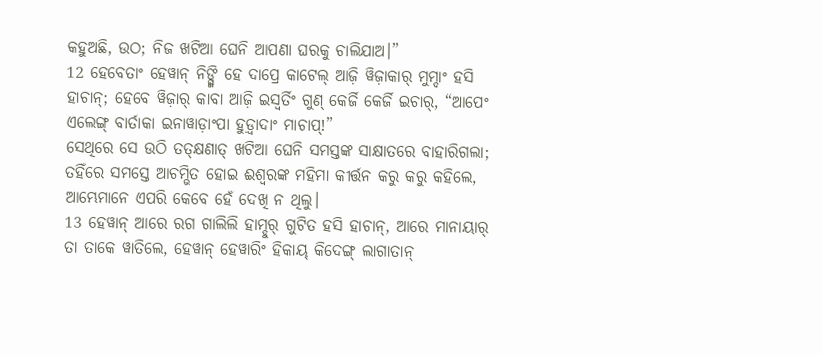କହୁଅଛି, ଉଠ; ନିଜ ଖଟିଆ ଘେନି ଆପଣା ଘରକୁ ଚାଲିଯାଅ।”
12 ହେବେତାଂ ହେୱାନ୍ ନିଙ୍ଗ୍ଜି ହେ ଦାପ୍ରେ କାଟେଲ୍ ଆଜ଼ି ୱିଜ଼ାକାର୍ ମୁମ୍ଦାଂ ହସି ହାଚାନ୍; ହେବେ ୱିଜ଼ାର୍ କାବା ଆଜ଼ି ଇସ୍ୱର୍ତିଂ ଗୁଣ୍ କେର୍ଜି କେର୍ଜି ଇଚାର୍, “ଆପେଂ ଏଲେଙ୍ଗ୍ ବାର୍ତାକା ଇନାୱାଡ଼ାଂପା ହୁଡ଼୍ୱାଦାଂ ମାଚାପ୍!”
ସେଥିରେ ସେ ଉଠି ତତ୍କ୍ଷଣାତ୍ ଖଟିଆ ଘେନି ସମସ୍ତଙ୍କ ସାକ୍ଷାତରେ ବାହାରିଗଲା; ତହିଁରେ ସମସ୍ତେ ଆଚମ୍ଭିତ ହୋଇ ଈଶ୍ବରଙ୍କ ମହିମା କୀର୍ତ୍ତନ କରୁ କରୁ କହିଲେ, ଆମ୍ଭେମାନେ ଏପରି କେବେ ହେଁ ଦେଖି ନ ଥିଲୁ।
13 ହେୱାନ୍ ଆରେ ରଗ ଗାଲିଲି ହାମ୍ଦୁର୍ ଗୁଟିତ ହସି ହାଚାନ୍, ଆରେ ମାନାୟାର୍ ତା ତାକେ ୱାତିଲେ, ହେୱାନ୍ ହେୱାରିଂ ହିକାୟ୍ କିଦେଙ୍ଗ୍ ଲାଗାତାନ୍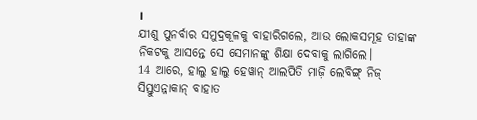।
ଯୀଶୁ ପୁନର୍ବାର ସମୁଦ୍ରକୂଳକୁ ବାହାରିଗଲେ, ଆଉ ଲୋକସମୂହ ତାହାଙ୍କ ନିକଟକୁ ଆସନ୍ତେ ସେ ସେମାନଙ୍କୁ ଶିକ୍ଷା ଦେବାକୁ ଲାଗିଲେ।
14 ଆରେ, ହାଲୁ ହାଲୁ ହେୱାନ୍ ଆଲପିତି ମାଜ଼ି ଲେବିଙ୍ଗ୍ ନିଜ୍ ସିସ୍ତୁଏନ୍ନାକାନ୍ ବାହାତ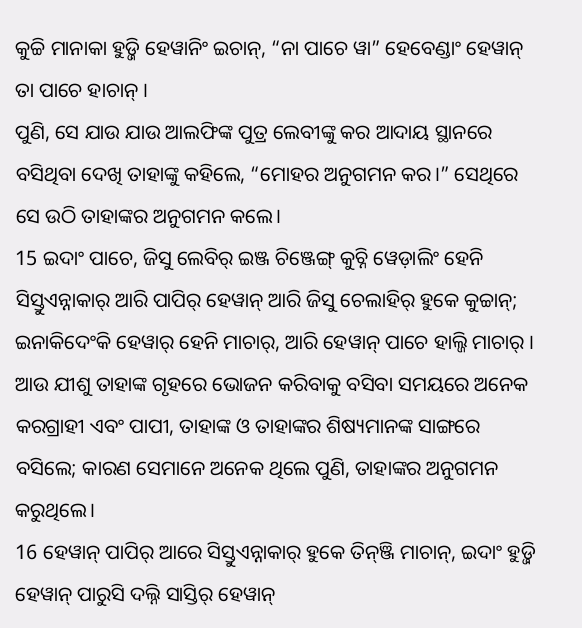କୁଚ୍ଚି ମାନାକା ହୁଡ଼୍ଜି ହେୱାନିଂ ଇଚାନ୍, “ନା ପାଚେ ୱା” ହେବେଣ୍ଡାଂ ହେୱାନ୍ ତା ପାଚେ ହାଚାନ୍ ।
ପୁଣି, ସେ ଯାଉ ଯାଉ ଆଲଫିଙ୍କ ପୁତ୍ର ଲେବୀଙ୍କୁ କର ଆଦାୟ ସ୍ଥାନରେ ବସିଥିବା ଦେଖି ତାହାଙ୍କୁ କହିଲେ, “ମୋହର ଅନୁଗମନ କର।” ସେଥିରେ ସେ ଉଠି ତାହାଙ୍କର ଅନୁଗମନ କଲେ।
15 ଇଦାଂ ପାଚେ, ଜିସୁ ଲେବିର୍ ଇଞ୍ଜ ଚିଞ୍ଜେଙ୍ଗ୍ କୁଚ୍ନି ୱେଡ଼ାଲିଂ ହେନି ସିସ୍ତୁଏନ୍ନାକାର୍ ଆରି ପାପିର୍ ହେୱାନ୍ ଆରି ଜିସୁ ଚେଲାହିର୍ ହୁକେ କୁଚ୍ଚାନ୍; ଇନାକିଦେଂକି ହେୱାର୍ ହେନି ମାଚାର୍, ଆରି ହେୱାନ୍ ପାଚେ ହାଲ୍ଜି ମାଚାର୍ ।
ଆଉ ଯୀଶୁ ତାହାଙ୍କ ଗୃହରେ ଭୋଜନ କରିବାକୁ ବସିବା ସମୟରେ ଅନେକ କରଗ୍ରାହୀ ଏବଂ ପାପୀ, ତାହାଙ୍କ ଓ ତାହାଙ୍କର ଶିଷ୍ୟମାନଙ୍କ ସାଙ୍ଗରେ ବସିଲେ; କାରଣ ସେମାନେ ଅନେକ ଥିଲେ ପୁଣି, ତାହାଙ୍କର ଅନୁଗମନ କରୁଥିଲେ।
16 ହେୱାନ୍ ପାପିର୍ ଆରେ ସିସ୍ତୁଏନ୍ନାକାର୍ ହୁକେ ତିନ୍ଞ୍ଜି ମାଚାନ୍, ଇଦାଂ ହୁଡ଼୍ଜି ହେୱାନ୍ ପାରୁସି ଦଲ୍ନି ସାସ୍ତିର୍ ହେୱାନ୍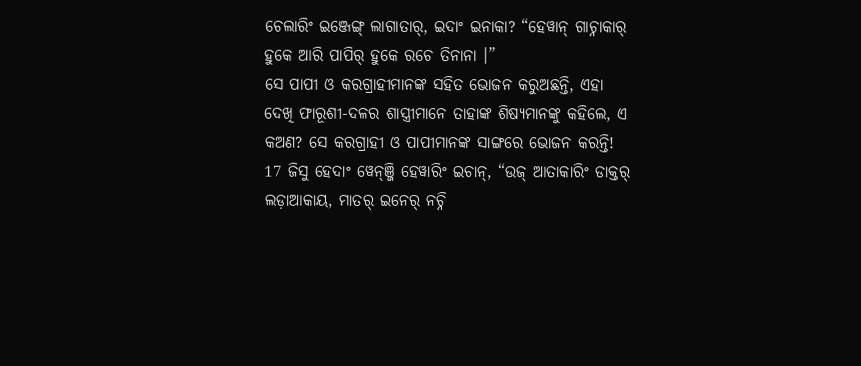ଚେଲାରିଂ ଇଞ୍ଜେଙ୍ଗ୍ ଲାଗାତାର୍, ଇଦାଂ ଇନାକା? “ହେୱାନ୍ ଗାଚ୍ନାକାର୍ ହୁକେ ଆରି ପାପିର୍ ହୁକେ ରଚେ ତିନାନା ।”
ସେ ପାପୀ ଓ କରଗ୍ରାହୀମାନଙ୍କ ସହିତ ଭୋଜନ କରୁଅଛନ୍ତି, ଏହା ଦେଖି ଫାରୂଶୀ-ଦଳର ଶାସ୍ତ୍ରୀମାନେ ତାହାଙ୍କ ଶିଷ୍ୟମାନଙ୍କୁ କହିଲେ, ଏ କଅଣ? ସେ କରଗ୍ରାହୀ ଓ ପାପୀମାନଙ୍କ ସାଙ୍ଗରେ ଭୋଜନ କରନ୍ତି!
17 ଜିସୁ ହେଦାଂ ୱେନ୍ଞ୍ଜି ହେୱାରିଂ ଇଚାନ୍, “ଉଜ୍ ଆତାକାରିଂ ଡାକ୍ତର୍ ଲଡ଼ାଆକାୟ, ମାତର୍ ଇନେର୍ ନଚ୍ନି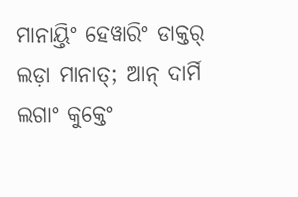ମାନାୟ୍ତିଂ ହେୱାରିଂ ଡାକ୍ତର୍ ଲଡ଼ା ମାନାତ୍; ଆନ୍ ଦାର୍ମି ଲଗାଂ କୁକ୍ତେଂ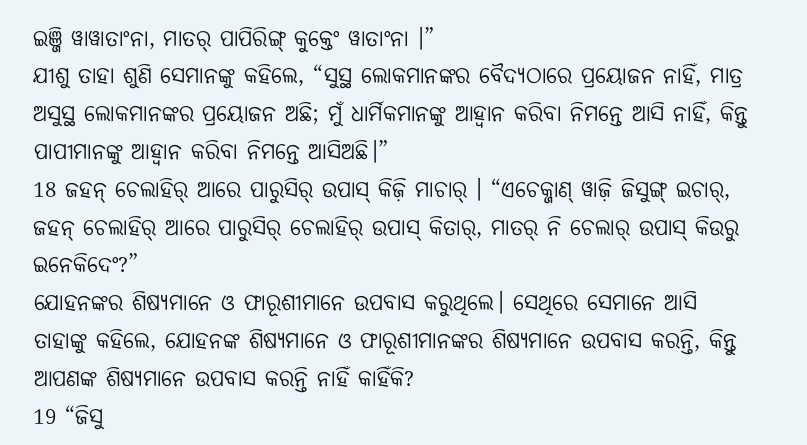ଇଞ୍ଜି ୱାୱାତାଂନା, ମାତର୍ ପାପିରିଙ୍ଗ୍ କୁକ୍ତେଂ ୱାତାଂନା ।”
ଯୀଶୁ ତାହା ଶୁଣି ସେମାନଙ୍କୁ କହିଲେ, “ସୁସ୍ଥ ଲୋକମାନଙ୍କର ବୈଦ୍ୟଠାରେ ପ୍ରୟୋଜନ ନାହିଁ, ମାତ୍ର ଅସୁସ୍ଥ ଲୋକମାନଙ୍କର ପ୍ରୟୋଜନ ଅଛି; ମୁଁ ଧାର୍ମିକମାନଙ୍କୁ ଆହ୍ୱାନ କରିବା ନିମନ୍ତେ ଆସି ନାହିଁ, କିନ୍ତୁ ପାପୀମାନଙ୍କୁ ଆହ୍ୱାନ କରିବା ନିମନ୍ତେ ଆସିଅଛି।”
18 ଜହନ୍ ଚେଲାହିର୍ ଆରେ ପାରୁସିର୍ ଉପାସ୍ କିଜ଼ି ମାଚାର୍ । “ଏଚେକ୍ଜାଣ୍ ୱାଜ଼ି ଜିସୁଙ୍ଗ୍ ଇଚାର୍, ଜହନ୍ ଚେଲାହିର୍ ଆରେ ପାରୁସିର୍ ଚେଲାହିର୍ ଉପାସ୍ କିତାର୍, ମାତର୍ ନି ଚେଲାର୍ ଉପାସ୍ କିଉରୁ ଇନେକିଦେଂ?”
ଯୋହନଙ୍କର ଶିଷ୍ୟମାନେ ଓ ଫାରୂଶୀମାନେ ଉପବାସ କରୁଥିଲେ। ସେଥିରେ ସେମାନେ ଆସି ତାହାଙ୍କୁ କହିଲେ, ଯୋହନଙ୍କ ଶିଷ୍ୟମାନେ ଓ ଫାରୂଶୀମାନଙ୍କର ଶିଷ୍ୟମାନେ ଉପବାସ କରନ୍ତି, କିନ୍ତୁ ଆପଣଙ୍କ ଶିଷ୍ୟମାନେ ଉପବାସ କରନ୍ତି ନାହିଁ କାହିଁକି?
19 “ଜିସୁ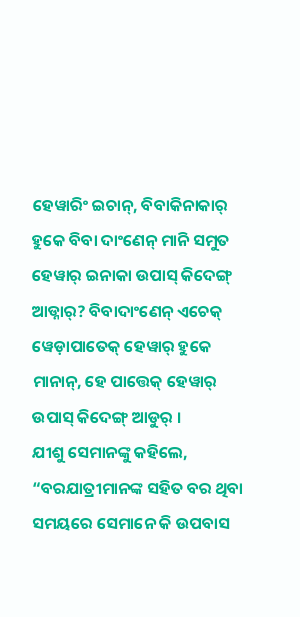ହେୱାରିଂ ଇଚାନ୍, ବିବାକିନାକାର୍ ହୁକେ ବିବା ଦାଂଣେନ୍ ମାନି ସମୁତ ହେୱାର୍ ଇନାକା ଉପାସ୍ କିଦେଙ୍ଗ୍ ଆଡ୍ନାର୍? ବିବାଦାଂଣେନ୍ ଏଚେକ୍ ୱେଡ଼ାପାତେକ୍ ହେୱାର୍ ହୁକେ ମାନାନ୍, ହେ ପାତ୍ତେକ୍ ହେୱାର୍ ଉପାସ୍ କିଦେଙ୍ଗ୍ ଆଡୁର୍ ।
ଯୀଶୁ ସେମାନଙ୍କୁ କହିଲେ, “ବରଯାତ୍ରୀମାନଙ୍କ ସହିତ ବର ଥିବା ସମୟରେ ସେମାନେ କି ଉପବାସ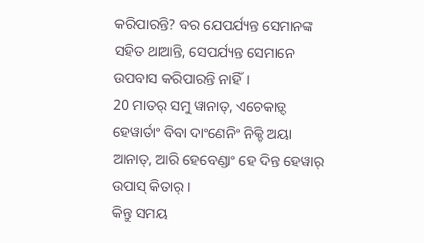କରିପାରନ୍ତି? ବର ଯେପର୍ଯ୍ୟନ୍ତ ସେମାନଙ୍କ ସହିତ ଥାଆନ୍ତି, ସେପର୍ଯ୍ୟନ୍ତ ସେମାନେ ଉପବାସ କରିପାରନ୍ତି ନାହିଁ।
20 ମାତର୍ ସମୁ ୱାନାତ୍, ଏଚେକାଡ଼୍ଦ ହେୱାର୍ତାଂ ବିବା ଦାଂଣେନିଂ ନିକ୍ଚି ଅୟା ଆନାତ୍, ଆରି ହେବେଣ୍ଡାଂ ହେ ଦିନ୍ତ ହେୱାର୍ ଉପାସ୍ କିତାର୍ ।
କିନ୍ତୁ ସମୟ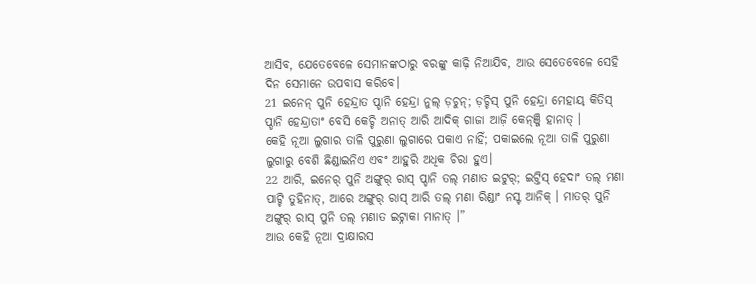ଆସିବ, ଯେତେବେଳେ ସେମାନଙ୍କଠାରୁ ବରଙ୍କୁ କାଢ଼ି ନିଆଯିବ, ଆଉ ସେତେବେଳେ ସେହି ଦିନ ସେମାନେ ଉପବାସ କରିବେ।
21 ଇନେନ୍ ପୁନି ହେନ୍ଦ୍ରାତ ପ୍ଡାନି ହେନ୍ଦ୍ରା ନୁଲ୍ ଡ଼ଚୁନ୍; ଡ଼ଚ୍ଚିସ୍ ପୁନି ହେନ୍ଦ୍ରା ମେହାୟ୍ କିତିସ୍ ପ୍ଡାନି ହେନ୍ଦ୍ରାତାଂ ବେସି କେଚ୍ଚି ଅନାତ୍ ଆରି ଆଦିକ୍ ଗାଜା ଆଜ଼ି କେନ୍ଞ୍ଜି ହାନାତ୍ ।
କେହି ନୂଆ ଲୁଗାର ତାଳି ପୁରୁଣା ଲୁଗାରେ ପକାଏ ନାହିଁ; ପକାଇଲେ ନୂଆ ତାଳି ପୁରୁଣା ଲୁଗାରୁ ବେଶି ଛିଣ୍ଡାଇନିଏ ଏବଂ ଆହୁରି ଅଧିକ ଚିରା ହୁଏ।
22 ଆରି, ଇନେର୍ ପୁନି ଅଙ୍ଗୁର୍ ରାସ୍ ପ୍ଡାନି ତଲ୍ ମଣାତ ଇଟୁର୍; ଇଟ୍ତିସ୍ ହେଦାଂ ତଲ୍ ମଣା ପାଟ୍ଚି ତୁହିନାତ୍, ଆରେ ଅଙ୍ଗୁର୍ ରାସ୍ ଆରି ତଲ୍ ମଣା ରିଣ୍ଡାଂ ନସ୍ଟ ଆନିକ୍ । ମାତର୍ ପୁନି ଅଙ୍ଗୁର୍ ରାସ୍ ପୁନି ତଲ୍ ମଣାତ ଇଟ୍ନାକା ମାନାତ୍ ।”
ଆଉ କେହି ନୂଆ ଦ୍ରାକ୍ଷାରସ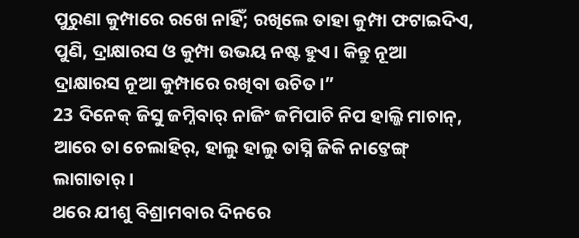ପୁରୁଣା କୁମ୍ପାରେ ରଖେ ନାହିଁ; ରଖିଲେ ତାହା କୁମ୍ପା ଫଟାଇଦିଏ, ପୁଣି, ଦ୍ରାକ୍ଷାରସ ଓ କୁମ୍ପା ଉଭୟ ନଷ୍ଟ ହୁଏ। କିନ୍ତୁ ନୂଆ ଦ୍ରାକ୍ଷାରସ ନୂଆ କୁମ୍ପାରେ ରଖିବା ଉଚିତ।”
23 ଦିନେକ୍ ଜିସୁ ଜମ୍ନିବାର୍ ନାଜିଂ ଜମିପାଚି ନିପ ହାଲ୍ଜି ମାଚାନ୍, ଆରେ ତା ଚେଲାହିର୍, ହାଲୁ ହାଲୁ ତାସ୍ନି ଜିକି ନାଟ୍ତେଙ୍ଗ୍ ଲାଗାତାର୍ ।
ଥରେ ଯୀଶୁ ବିଶ୍ରାମବାର ଦିନରେ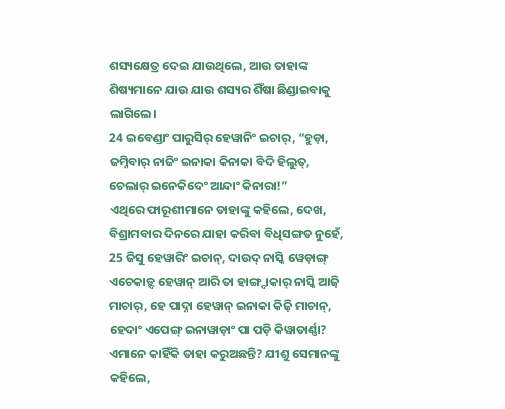ଶସ୍ୟକ୍ଷେତ୍ର ଦେଇ ଯାଉଥିଲେ, ଆଉ ତାହାଙ୍କ ଶିଷ୍ୟମାନେ ଯାଉ ଯାଉ ଶସ୍ୟର ଶିଁଷା ଛିଣ୍ଡାଇବାକୁ ଲାଗିଲେ।
24 ଇବେଣ୍ଡାଂ ପାରୁସିର୍ ହେୱାନିଂ ଇଚାର୍, “ହୁଡ଼ା, ଜମ୍ନିବାର୍ ନାଜିଂ ଇନାକା କିନାକା ବିଦି ହିଲୁତ୍, ଚେଲାର୍ ଇନେକିଦେଂ ଆନ୍ଦାଂ କିନାରା!”
ଏଥିରେ ଫାରୂଶୀମାନେ ତାହାଙ୍କୁ କହିଲେ, ଦେଖ, ବିଶ୍ରାମବାର ଦିନରେ ଯାହା କରିବା ବିଧିସଙ୍ଗତ ନୁହେଁ,
25 ଜିସୁ ହେୱାରିଂ ଇଚାନ୍, ଦାଉଦ୍ ନାସ୍କି ୱେଡ଼ାଙ୍ଗ୍ ଏଚେକାଡ଼୍ଦ ହେୱାନ୍ ଆରି ତା ହାଙ୍ଗ୍ଦାକାର୍ ନାସ୍କି ଆଜ଼ି ମାଚାର୍, ହେ ପାଦ୍ନା ହେୱାନ୍ ଇନାକା କିଜ଼ି ମାଚାନ୍, ହେଦାଂ ଏପେଙ୍ଗ୍ ଇନାୱାଡ଼ାଂ ପା ପଡ଼ି କିୱାତାର୍ଣ୍ଣା?
ଏମାନେ କାହିଁକି ତାହା କରୁଅଛନ୍ତି? ଯୀଶୁ ସେମାନଙ୍କୁ କହିଲେ,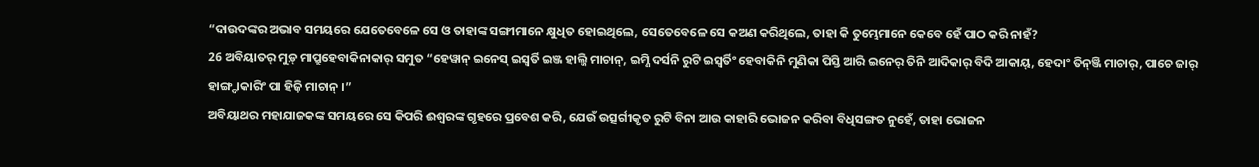“ଦାଉଦଙ୍କର ଅଭାବ ସମୟରେ ଯେତେବେଳେ ସେ ଓ ତାହାଙ୍କ ସଙ୍ଗୀମାନେ କ୍ଷୁଧିତ ହୋଇଥିଲେ, ସେତେବେଳେ ସେ କଅଣ କରିଥିଲେ, ତାହା କି ତୁମ୍ଭେମାନେ କେବେ ହେଁ ପାଠ କରି ନାହଁ?
26 ଅବିୟାତର୍ ମୁଡ଼୍ ମାପ୍ରୁହେବାକିନାକାର୍ ସମୁତ “ହେୱାନ୍ ଇନେସ୍ ଇସ୍ୱର୍ତି ଇଞ୍ଜ ହାଲ୍ଜି ମାଚାନ୍, ଇମ୍ଣି ଦର୍ସନି ରୁଟି ଇସ୍ୱର୍ତିଂ ହେବାକିନି ମୁଣିକା ପିସ୍ତି ଆରି ଇନେର୍ ତିନି ଆଦିକାର୍ ବିଦି ଆକାୟ୍, ହେଦାଂ ତିନ୍ଞ୍ଜି ମାଚାର୍, ପାଚେ ଜାର୍ ହାଙ୍ଗ୍ଦାକାରିଂ ପା ହିଜ଼ି ମାଚାନ୍ ।”
ଅବିୟାଥର ମହାଯାଜକଙ୍କ ସମୟରେ ସେ କିପରି ଈଶ୍ବରଙ୍କ ଗୃହରେ ପ୍ରବେଶ କରି, ଯେଉଁ ଉତ୍ସର୍ଗୀକୃତ ରୁଟି ବିନା ଆଉ କାହାରି ଭୋଜନ କରିବା ବିଧିସଙ୍ଗତ ନୁହେଁ, ତାହା ଭୋଜନ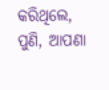କରିଥିଲେ, ପୁଣି, ଆପଣା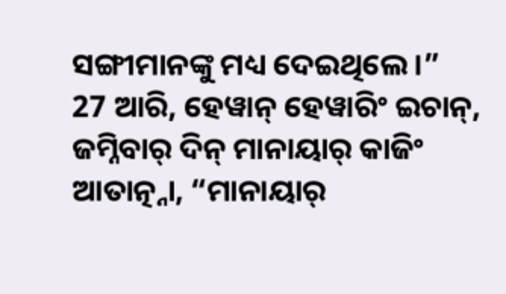ସଙ୍ଗୀମାନଙ୍କୁ ମଧ୍ୟ ଦେଇଥିଲେ।”
27 ଆରି, ହେୱାନ୍ ହେୱାରିଂ ଇଚାନ୍, ଜମ୍ନିବାର୍ ଦିନ୍ ମାନାୟାର୍ କାଜିଂ ଆତାତ୍ନ୍ନା, “ମାନାୟାର୍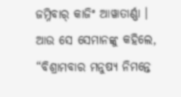ଜମ୍ନିବାର୍ କାଜିଂ ଆୱାତାର୍ଣ୍ଣା ।
ଆଉ ସେ ସେମାନଙ୍କୁ କହିଲେ, “ବିଶ୍ରାମବାର ମନୁଷ୍ୟ ନିମନ୍ତେ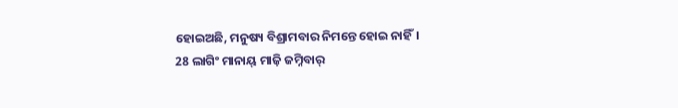ହୋଇଅଛି, ମନୁଷ୍ୟ ବିଶ୍ରାମବାର ନିମନ୍ତେ ହୋଇ ନାହିଁ।
28 ଲାଗିଂ ମାନାୟ୍ ମାଜ଼ି ଜମ୍ନିବାର୍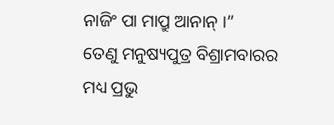ନାଜିଂ ପା ମାପ୍ରୁ ଆନାନ୍ ।”
ତେଣୁ ମନୁଷ୍ୟପୁତ୍ର ବିଶ୍ରାମବାରର ମଧ୍ୟ ପ୍ରଭୁ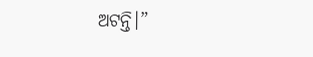ଅଟନ୍ତି।”